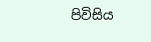පිවිසිය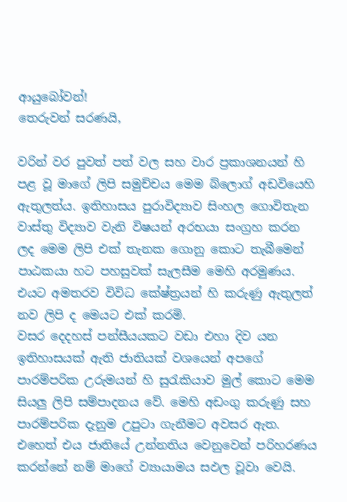ආයුබෝවන්!
තෙරුවන් සරණයි,

වරින් වර පුවත් පත් වල සහ වාර ප්‍රකාශනයන් හි පළ වූ මාගේ ලිපි සමුච්චය මෙම බ්ලොග් අඩවියෙහි ඇතුලත්ය. ඉතිහාසය පුරාවිද්‍යාව සිංහල ගොවිතැන වාස්තු විද්‍යාව වැනි විෂයන් අරභයා සංග්‍රහ කරන ලද මෙම ලිපි එක් තැනක ගොනු කොට තැබීමෙන් පාඨකයා හට පහසුවක් සැලසීම මෙහි අරමුණය. එයට අමතරව විවිධ කේෂ්ත්‍රයන් හි කරුණු ඇතුලත් නව ලිපි ද මෙයට එක් කරමි.
වසර දෙදහස් පන්සීයයකට වඩා එහා දිව යන ඉතිහාසයක් ඇති ජාතියක් වශයෙන් අපගේ පාරම්පරික උරුමයන් හි සුරැකියාව මුල් කොට මෙම සියලු ලිපි සම්පාදනය වේ. මෙහි අඩංගු කරුණු සහ පාරම්පරික දැනුම උපුටා ගැනීමට අවසර ඇත. එහෙත් එය ජාතියේ උන්නතිය වෙනුවෙන් පරිහරණය කරන්නේ නම් මාගේ ව්‍යායාමය සඵල වූවා වෙයි.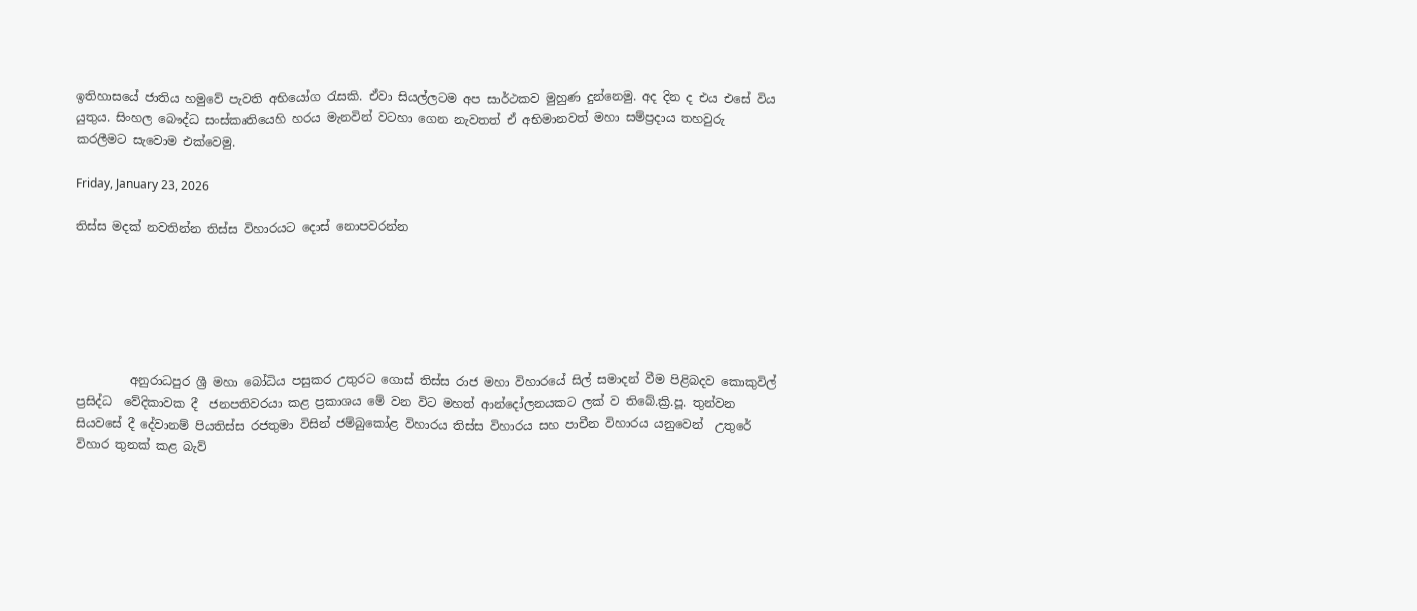ඉතිහාසයේ ජාතිය හමුවේ පැවති අභියෝග රැසකි. ඒවා සියල්ලටම අප සාර්ථකව මුහුණ දුන්නෙමු. අද දින ද එය එසේ විය යුතුය. සිංහල බෞද්ධ සංස්කෘතියෙහි හරය මැනවින් වටහා ගෙන නැවතත් ඒ අභිමානවත් මහා සම්ප්‍රදාය තහවුරු කරලීමට සැවොම ‍එක්වෙමු.

Friday, January 23, 2026

තිස්ස මදක් නවතින්න තිස්ස විහාරයට දොස් නොපවරන්න






         අනුරාධපුර ශ්‍රී මහා බෝධිය පසුකර උතුරට ගොස් තිස්ස රාජ මහා විහාරයේ සිල් සමාදන් වීම පිළිබදව කොකුවිල් ප්‍රසිද්ධ  වේදිකාවක දී  ජනපතිවරයා කළ ප්‍රකාශය මේ වන විට මහත් ආන්දෝලනයකට ලක් ව තිබේ.ක්‍රි.පූ. තුන්වන සියවසේ දී දේවානම් පියතිස්ස රජතුමා විසින් ජම්බුකෝළ විහාරය තිස්ස විහාරය සහ පාචීන විහාරය යනුවෙන්  උතුරේ විහාර තුනක් කළ බැව්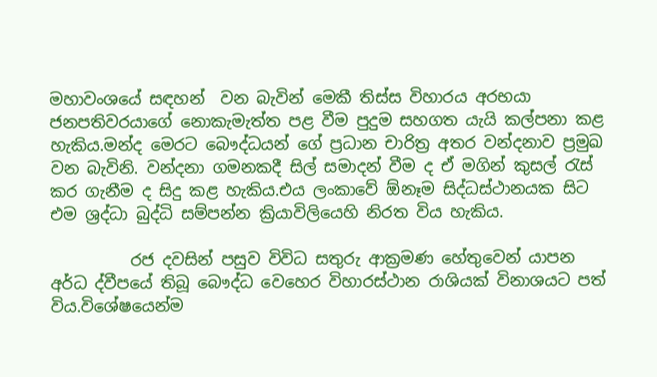මහාවංශයේ සඳහන්  වන බැවින් මෙකී තිස්ස විහාරය අරභයා ජනපතිවරයාගේ නොකැමැත්ත පළ වීම පුදුම සහගත යැයි කල්පනා කළ හැකිය.මන්ද මෙරට බෞද්ධයන් ගේ ප්‍රධාන චාරිත්‍ර අතර වන්දනාව ප්‍රමුඛ වන බැවිනි. වන්දනා ගමනකදී සිල් සමාදන් වීම ද ඒ මගින් කුසල් රැස්  කර ගැනීම ද සිදු කළ හැකිය.එය ලංකාවේ ඕනෑම සිද්ධස්ථානයක සිට එම ශ්‍රද්ධා බුද්ධි සම්පන්න ක්‍රියාවිලියෙහි නිරත විය හැකිය.

          රජ දවසින් පසුව විවිධ සතුරු ආක්‍රමණ හේතුවෙන් යාපන අර්ධ ද්වීපයේ තිබූ බෞද්ධ වෙහෙර විහාරස්ථාන රාශියක් විනාශයට පත් විය.විශේෂයෙන්ම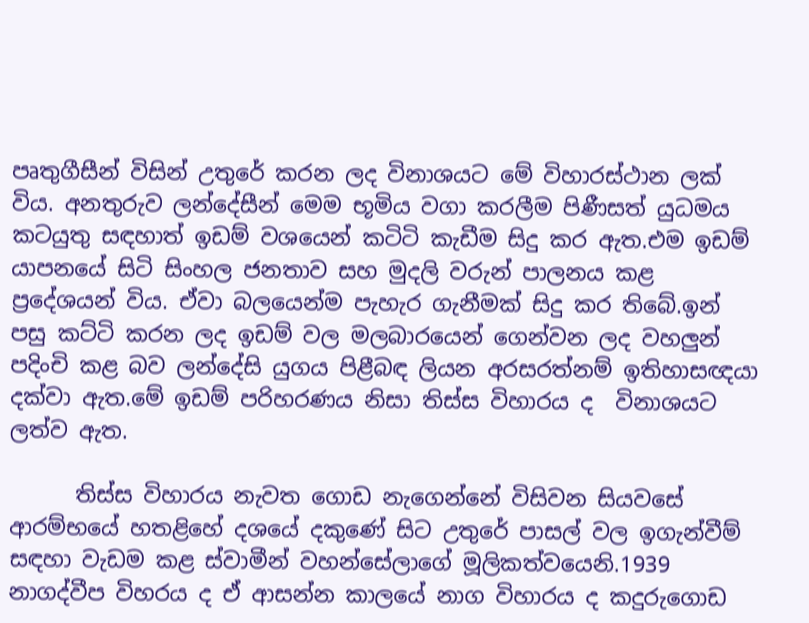පෘතුගීසීන් විසින් උතුරේ කරන ලද විනාශයට මේ විහාරස්ථාන ලක් විය. අනතුරුව ලන්දේසීන් මෙම භූමිය වගා කරලීම පිණීසත් යුධමය කටයුතු සඳහාත් ඉඩම් වශයෙන් කටිටි කැඩීම සිදු කර ඇත.එම ඉඩම් යාපනයේ සිටි සිංහල ජනතාව සහ මුදලි වරුන් පාලනය කළ ප්‍රදේශයන් විය. ඒවා බලයෙන්ම පැහැර ගැනීමක් සිදු කර තිබේ.ඉන් පසු කට්ටි කරන ලද ඉඩම් වල මලබාරයෙන් ගෙන්වන ලද වහලුන් පදිංචි කළ බව ලන්දේසි යුගය පිළීබඳ ලියන අරසරත්නම් ඉතිහාසඥයා දක්වා ඇත.මේ ඉඩම් පරිහරණය නිසා තිස්ස විහාරය ද  විනාශයට ලත්ව ඇත.

      තිස්ස විහාරය නැවත ගොඩ නැගෙන්නේ විසිවන සියවසේ ආරම්භයේ හතළිහේ දශයේ දකුණේ සිට උතුරේ පාසල් වල ඉගැන්වීම් සඳහා වැඩම කළ ස්වාමීන් වහන්සේලාගේ මූලිකත්වයෙනි.1939 නාගද්වීප විහරය ද ඒ ආසන්න කාලයේ නාග විහාරය ද කදුරුගොඩ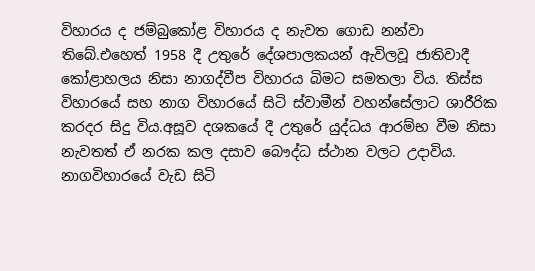විහාරය ද ජම්බුකෝළ විහාරය ද නැවත ගොඩ නන්වා තිබේ.එහෙත් 1958 දී උතුරේ දේශපාලකයන් ඇවිලවූ ජාතිවාදී කෝළාහලය නිසා නාගද්වීප විහාරය බිමට සමතලා විය. තිස්ස විහාරයේ සහ නාග විහාරයේ සිටි ස්වාමීන් වහන්සේලාට ශාරීරික කරදර සිදු විය.අසූව දශකයේ දී උතුරේ යුද්ධය ආරම්භ වීම නිසා නැවතත් ඒ නරක කල දසාව බෞද්ධ ස්ථාන වලට උදාවිය. නාගවිහාරයේ වැඩ සිටි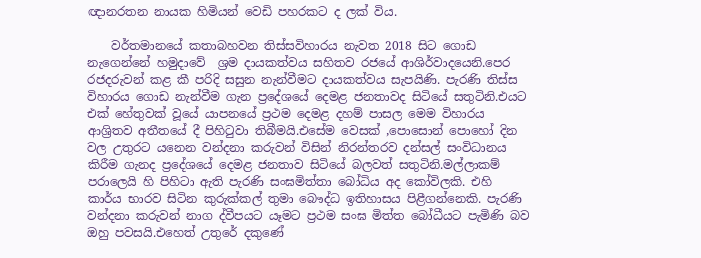ඥානරතන නායක හිමියන් වෙඩි පහරකට ද ලක් විය.

    වර්තමානයේ කතාබහවන තිස්සවිහාරය නැවත 2018 සිට ගොඩ නැගෙන්නේ හමුදාවේ  ශ්‍රම දායකත්වය සහිතව රජයේ ආශිර්වාදයෙනි.පෙර රජදරුවන් කළ කී පරිදි සසුන නැන්වීමට දායකත්වය සැපයිණි. පැරණි තිස්ස විහාරය ගොඩ නැන්වීම ගැන ප්‍රදේශයේ දෙමළ ජනතාවද සිටියේ සතුටිනි.එයට එක් හේතුවක් වූයේ යාපනයේ ප්‍රථම දෙමළ දහම් පාසල මෙම විහාරය ආශ්‍රිතව අතීතයේ දී පිහිටුවා තිබීමයි.එසේම වෙසක් ,පොසොන් පොහෝ දින වල උතුරට යනෙන වන්දනා කරුවන් විසින් නිරන්තරව දන්සල් සංවිධානය කිරීම ගැනද ප්‍රදේශයේ දෙමළ ජනතාව සිටියේ බලවත් සතුටිනි.මල්ලාකම් පරාලෙයි හි පිහිටා ඇති පැරණි සංඝමිත්තා බෝධිය අද කෝවිලකි. එහි කාර්ය භාරව සිටින කුරුක්කල් තුමා බෞද්ධ ඉතිහාසය පිළීගන්නෙකි. පැරණි වන්දනා කරුවන් නාග ද්වීපයට යෑමට ප්‍රථම සංඝ මිත්ත බෝධීයට පැමිණි බව ඔහු පවසයි.එහෙත් උතුරේ දකුණේ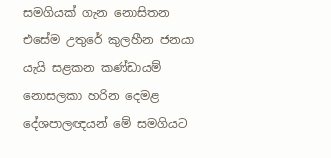සමගියක් ගැන නොසිතන එසේම උතුරේ කුලහීන ජනයා යැයි සළකන කණ්ඩායම් නොසලකා හරින දෙමළ දේශපාලඥයන් මේ සමගියට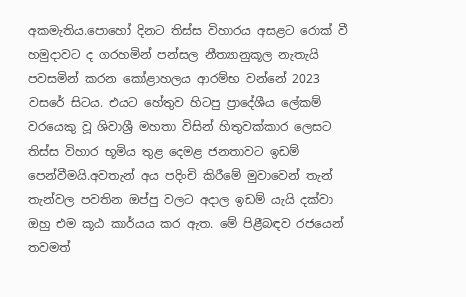අකමැතිය.පොහෝ දිනට තිස්ස විහාරය අසළට රොක් වී හමුදාවට ද ගරහමින් පන්සල නීත්‍යානුකූල නැතැයි පවසමින් කරන කෝළාහලය ආරම්භ වන්නේ 2023 වසරේ සිටය. එයට හේතුව හිටපු ප්‍රාදේශීය ලේකම් වරයෙකු වූ ශිවාශ්‍රී මහතා විසින් හිතුවක්කාර ලෙසට තිස්ස විහාර භූමිය තුළ දෙමළ ජනතාවට ඉඩම් පෙන්වීමයි.අවතැන් අය පදිංචි කිරීමේ මුවාවෙන් තැන් තැන්වල පවතින ඔප්පු වලට අදාල ඉඩම් යැයි දක්වා ඔහු එම කූඨ කාර්යය කර ඇත. මේ පිළීබඳව රජයෙන් තවමත්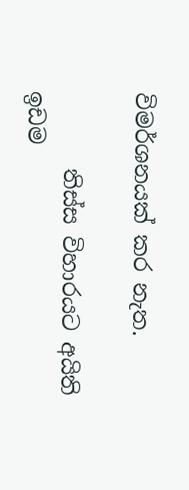විමර්ශනයක් කර නැත.

       තිස්ස විහාරයට අයිති ඉඩම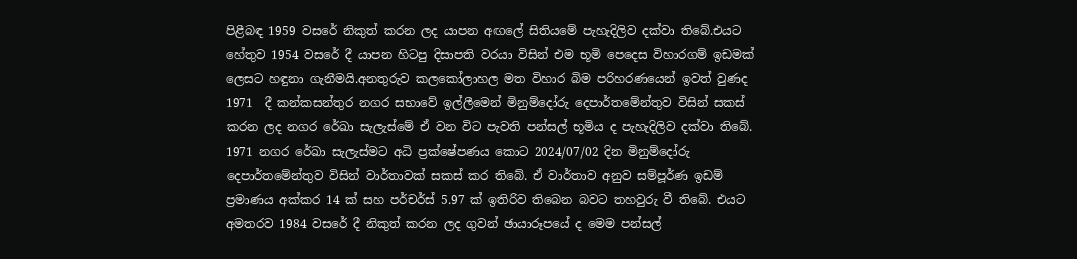පිළීබඳ 1959 වසරේ නිකුත් කරන ලද යාපන අඟලේ සිතියමේ පැහැදිලිව දක්වා තිබේ.එයට හේතුව 1954 වසරේ දී යාපන හිටපු දිසාපති වරයා විසින් එම භූමි පෙදෙස විහාරගම් ඉඩමක් ලෙසට හඳුනා ගැනීමයි.අනතුරුව කලකෝලාහල මත විහාර බිම පරිහරණයෙන් ඉවත් වුණද  1971  දී කන්කසන්තුර නගර සභාවේ ඉල්ලීමෙන් මිනුම්දෝරු දෙපාර්තමේන්තුව විසින් සකස් කරන ලද නගර රේඛා සැලැස්මේ ඒ වන විට පැවති පන්සල් භූමිය ද පැහැදිලිව දක්වා තිබේ. 1971 නගර රේඛා සැලැස්මට අධි ප්‍රක්ෂේපණය කොට 2024/07/02 දින මිනුම්දෝරු දෙපාර්තමේන්තුව විසින් වාර්තාවක් සකස් කර තිබේ. ඒ වාර්තාව අනුව සම්පූර්ණ ඉඩම් ප්‍රමාණය අක්කර 14 ක් සහ පර්චර්ස් 5.97 ක් ඉතිරිව තිබෙන බවට තහවුරු වී තිබේ. එයට අමතරව 1984 වසරේ දී නිකුත් කරන ලද ගුවන් ඡායාරූපයේ ද මෙම පන්සල්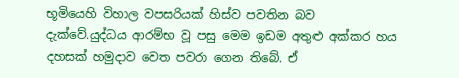භූමියෙහි විහාල වපසරියක් හිස්ව පවතින බව දැක්වේ.යුද්ධය ආරම්භ වූ පසු මෙම ඉඩම අතුළු අක්කර හය දහසක් හමුදාව වෙත පවරා ගෙන තිබේ. ඒ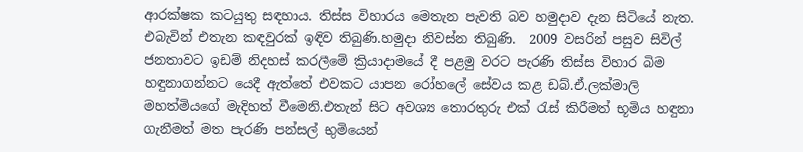ආරක්ෂක කටයුතු සඳහාය. තිස්ස විහාරය මෙතැන පැවති බව හමුදාව දැන සිටියේ නැත. එබැවින් එතැන කඳවුරක් ඉඳිව තිබුණි.හමුදා නිවස්න තිබුණි.  2009 වසරින් පසුව සිවිල් ජනතාවට ඉඩම් නිදහස් කරලීමේ ක්‍රියාදාමයේ දී පළමු වරට පැරණි තිස්ස විහාර බිම හඳුනාගන්නට යෙදී ඇත්තේ එවකට යාපන රෝහලේ සේවය කළ ඩබ්.ඒ.ලක්මාලි මහත්මියගේ මැදිහත් වීමෙනි.එතැන් සිට අවශ්‍ය තොරතුරු එක් රැස් කිරීමත් භූමිය හඳුනා ගැනීමත් මත පැරණි පන්සල් භුමියෙන්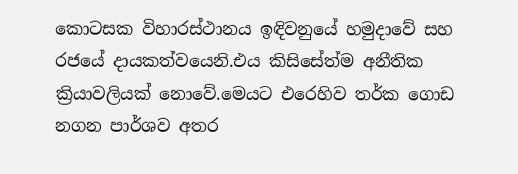කොටසක විහාරස්ථානය ඉඳිවනුයේ හමුදාවේ සහ රජයේ දායකත්වයෙනි.එය කිසිසේත්ම අනීතික ක්‍රියාවලියක් නොවේ.මෙයට එරෙහිව තර්ක ගොඩ නගන පාර්ශව අතර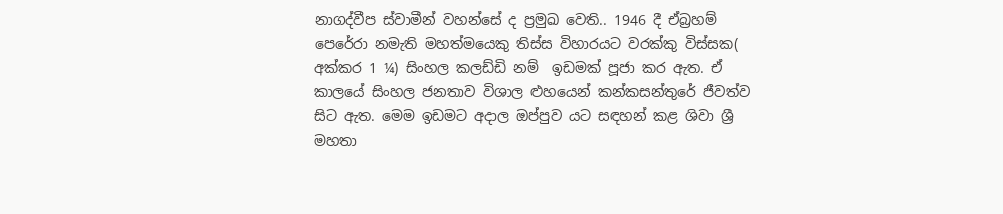නාගද්වීප ස්වාමීන් වහන්සේ ද ප්‍රමුඛ වෙති.. 1946 දී ඒබ්‍රහම් පෙරේරා නමැති මහත්මයෙකු තිස්ස විහාරයට වරක්කු විස්සක( අක්කර 1 ¼) සිංහල කලඩ්ඩි නම්  ඉඩමක් පූජා කර ඇත. ඒ කාලයේ සිංහල ජනතාව විශාල ළුහයෙන් කන්කසන්තුරේ ජීවත්ව සිට ඇත. මෙම ඉඩමට අදාල ඔප්පුව යට සඳහන් කළ ශිවා ශ්‍රී මහතා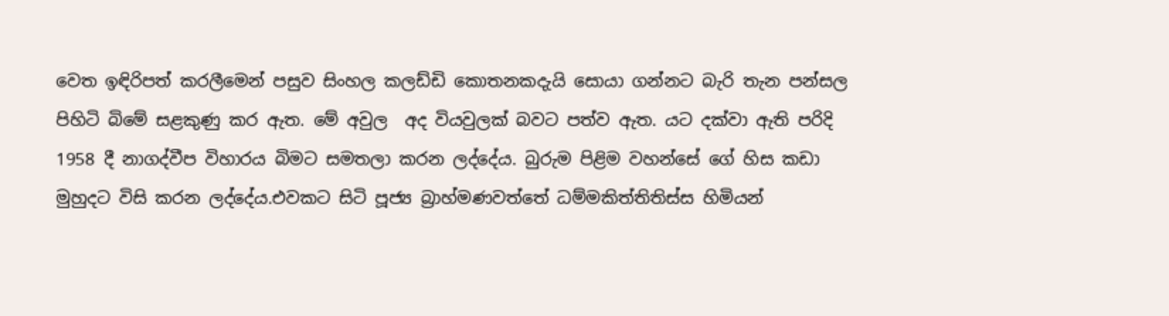වෙත ඉඳිරිපත් කරලීමෙන් පසුව සිංහල කලඩ්ඩි කොතනකදැයි සොයා ගන්නට බැරි තැන පන්සල පිහිටි බිමේ සළකුණු කර ඇත. මේ අවුල  අද වියවුලක් බවට පත්ව ඇත. යට දක්වා ඇති පරිදි 1958 දී නාගද්වීප විහාරය බිමට සමතලා කරන ලද්දේය. බුරුම පිළිම වහන්සේ ගේ හිස කඩා මුහුදට විසි කරන ලද්දේය.එවකට සිටි පූජ්‍ය බ්‍රාහ්මණවත්තේ ධම්මකිත්තිතිස්ස හිමියන්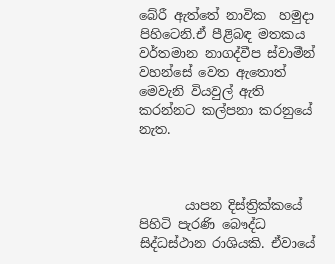බේරී ඇත්තේ නාවික  හමුදා පිහිටෙනි.ඒ පීළිබඳ මතකය වර්තමාන නාගද්වීප ස්වාමීන් වහන්සේ වෙත ඇතොත් මෙවැනි වියවුල් ඇති කරන්නට කල්පනා කරනුයේ නැත.



       යාපන දිස්ත්‍රික්කයේ පිහිටි පැරණි බෞද්ධ සිද්ධස්ථාන රාශියකි. ඒවායේ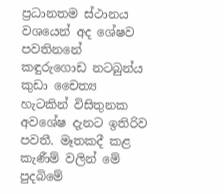ප්‍රධානතම ස්ථානය වශයෙන් අද ශේෂව පවතිනනේ කඳුරුගොඩ නටබුන්ය කුඩා චෛත්‍ය හැටකින් විසිතුනක අවශේෂ දැනට ඉතිරිව පවතී. මෑතකදී කළ කැණීම් වලින් මේ පුදබිමේ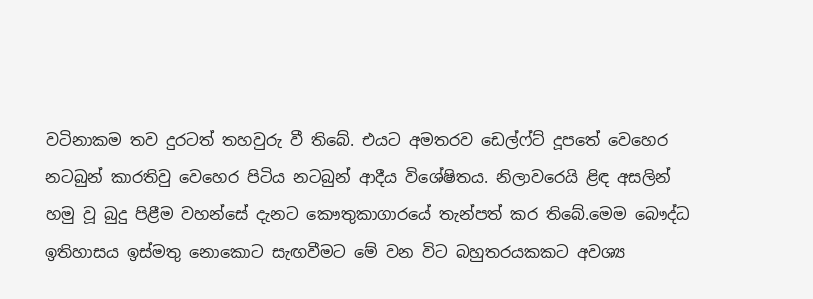වටිනාකම තව දුරටත් තහවුරු වී තිබේ. එයට අමතරව ඩෙල්ෆ්ට් දූපතේ වෙහෙර නටබුන් කාරතිවු වෙහෙර පිටිය නටබුන් ආදීය විශේෂිතය. නිලාවරෙයි ළිඳ අසලින් හමු වූ බුදු පිළීම වහන්සේ දැනට කෞතුකාගාරයේ තැන්පත් කර තිබේ.මෙම බෞද්ධ ඉතිහාසය ඉස්මතු නොකොට සැඟවීමට මේ වන විට බහුතරයකකට අවශ්‍ය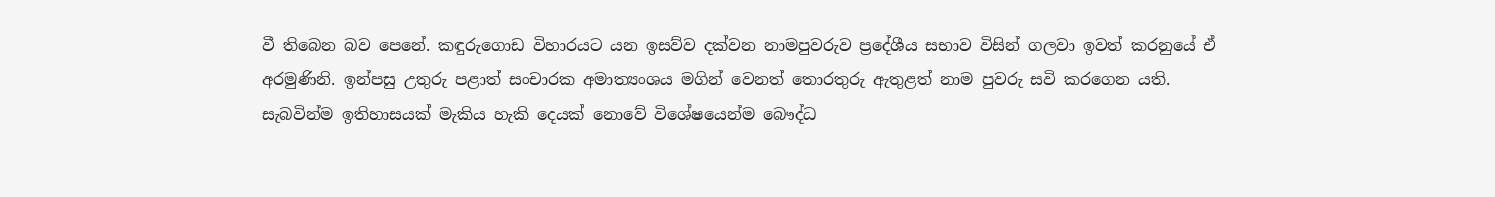වී තිබෙන බව පෙනේ. කඳුරුගොඩ විහාරයට යන ඉසව්ව දක්වන නාමපුවරුව ප්‍රදේශීය සභාව විසින් ගලවා ඉවත් කරනුයේ ඒ අරමුණිනි. ඉන්පසු උතුරු පළාත් සංචාරක අමාත්‍යංශය මගින් වෙනත් තොරතුරු ඇතුළත් නාම පුවරු සවි කරගෙන යති. සැබවින්ම ඉතිහාසයක් මැකිය හැකි දෙයක් නොවේ විශේෂයෙන්ම බෞද්ධ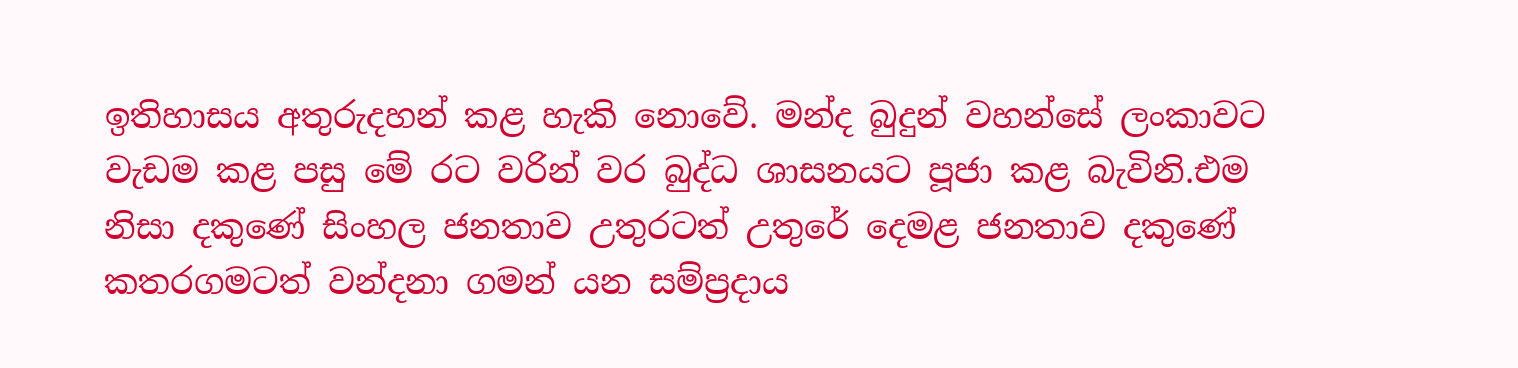ඉතිහාසය අතුරුදහන් කළ හැකි නොවේ. මන්ද බුදුන් වහන්සේ ලංකාවට වැඩම කළ පසු මේ රට වරින් වර බුද්ධ ශාසනයට පූජා කළ බැවිනි.එම නිසා දකුණේ සිංහල ජනතාව උතුරටත් උතුරේ දෙමළ ජනතාව දකුණේ කතරගමටත් වන්දනා ගමන් යන සම්ප්‍රදාය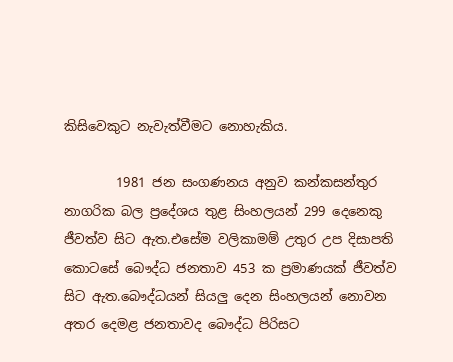කිසිවෙකුට නැවැත්වීමට නොහැකිය.

        1981 ජන සංගණනය අනුව කන්කසන්තුර නාගරික බල ප්‍රදේශය තුළ සිංහලයන් 299 දෙනෙකු ජීවත්ව සිට ඇත.එසේම වලිකාමම් උතුර උප දිසාපති කොටසේ බෞද්ධ ජනතාව 453 ක ප්‍රමාණයක් ජීවත්ව සිට ඇත.බෞද්ධයන් සියලු දෙන සිංහලයන් නොවන අතර දෙමළ ජනතාවද බෞද්ධ පිරිසට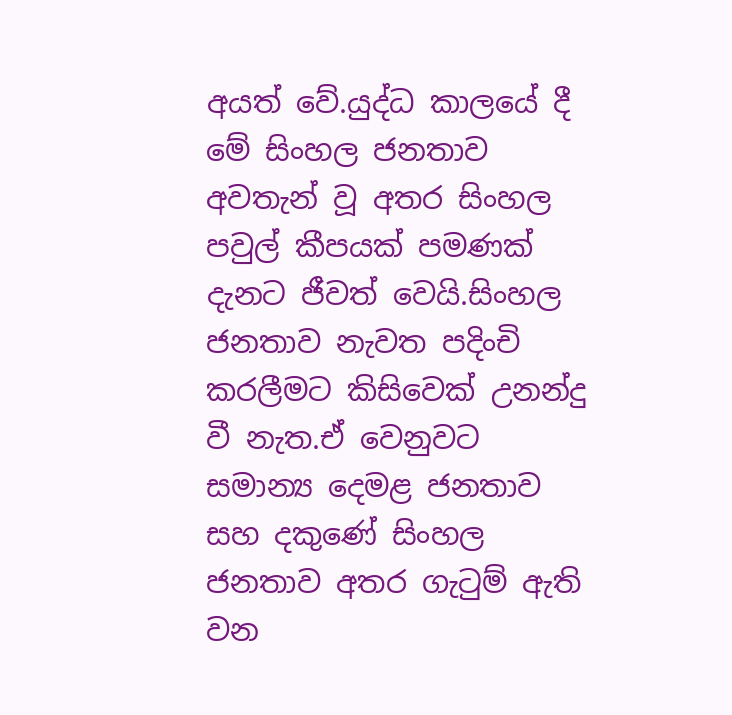අයත් වේ.යුද්ධ කාලයේ දී මේ සිංහල ජනතාව අවතැන් වූ අතර සිංහල පවුල් කීපයක් පමණක් දැනට ජීවත් වෙයි.සිංහල ජනතාව නැවත පදිංචි කරලීමට කිසිවෙක් උනන්දු වී නැත.ඒ වෙනුවට සමාන්‍ය දෙමළ ජනතාව සහ දකුණේ සිංහල ජනතාව අතර ගැටුම් ඇති වන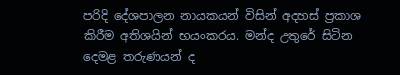පරිදි දේශපාලන නායකයන් විසින් අදහස් ප්‍රකාශ කිරීම අතිශයින් භයංකරය. මන්ද උතුරේ සිටින දෙමළ තරුණයන් ද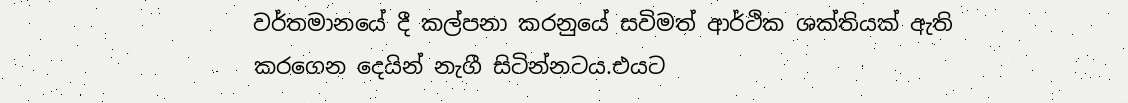වර්තමානයේ දී කල්පනා කරනුයේ සවිමත් ආර්ථික ශක්තියක් ඇති කරගෙන දෙයින් නැගී සිටින්නටය.එයට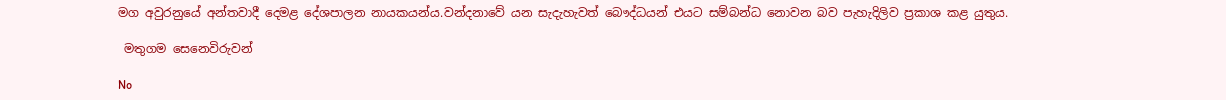මග අවුරනුයේ අන්තවාදී දෙමළ දේශපාලන නායකයන්ය.වන්දනාවේ යන සැදැහැවත් බෞද්ධයන් එයට සම්බන්ධ නොවන බව පැහැදිලිව ප්‍රකාශ කළ යුතුය.

 මතුගම සෙනෙවිරුවන්

No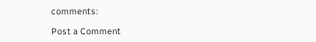comments:

Post a Comment